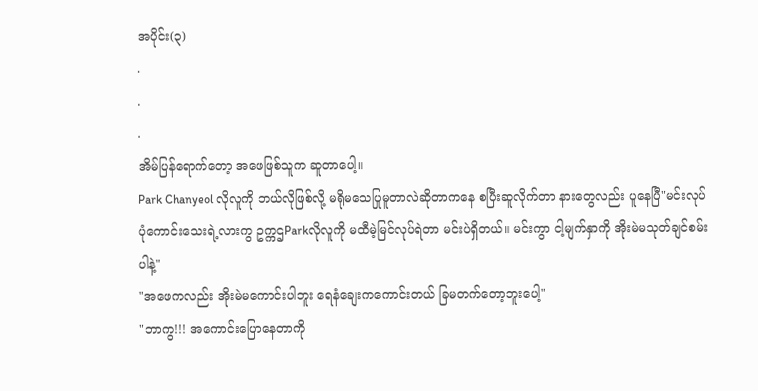အပိုင်း(၃)
.
.
.
အိမ်ပြန်ရောက်တော့ အဖေဖြစ်သူက ဆူတာပေါ့။
Park Chanyeol လိုလူကို ဘယ်လိုဖြစ်လို့ မရိုမသေပြုမူတာလဲဆိုတာကနေ စပြီးဆူလိုက်တာ နားတွေလည်း ပူနေပြီ"မင်းလုပ်ပုံကောင်းသေးရဲ့လားကွ ဥက္ကဌParkလိုလူကို မထီမဲ့မြင်လုပ်ရဲတာ မင်းပဲရှိတယ်။ မင်းကွာ ငါ့မျက်နှာကို အိုးမဲမသုတ်ချင်စမ်းပါနဲ့"
"အဖေကလည်း အိုးမဲမကောင်းပါဘူး ရေနံချေးကကောင်းတယ် ခြမတက်တော့ဘူးပေါ့"
"ဘာကွ!!! အကောင်းပြောနေတာကို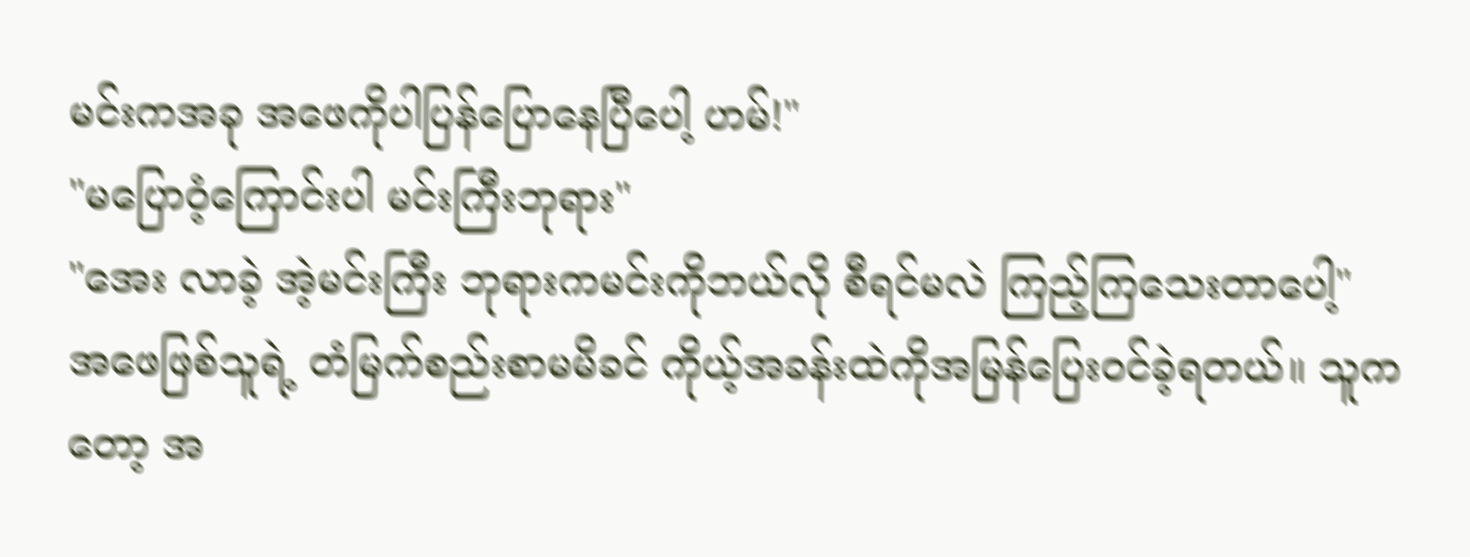မင်းကအခု အဖေကိုပါပြန်ပြောနေပြီပေါ့ ဟမ်!"
"မပြောဝံ့ကြောင်းပါ မင်းကြီးဘုရား"
"အေး လာခဲ့ အဲ့မင်းကြီး ဘုရားကမင်းကိုဘယ်လို စီရင်မလဲ ကြည့်ကြသေးတာပေါ့"
အဖေဖြစ်သူရဲ့ တံမြက်စည်းစာမမိခင် ကိုယ့်အခန်းထဲကိုအမြန်ပြေး၀င်ခဲ့ရတယ်။ သူကတော့ အ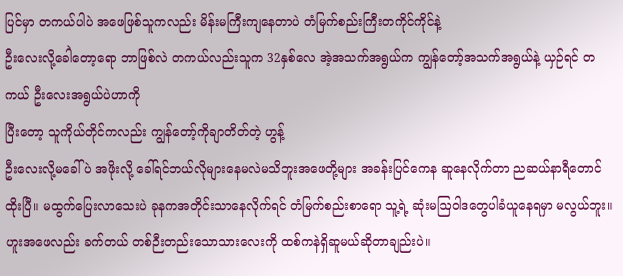ပြင်မှာ တကယ်ပါပဲ အဖေဖြစ်သူကလည်း မိန်းမကြီးကျနေတာပဲ တံမြက်စည်းကြီးတကိုင်ကိုင်နဲ့
ဦးလေးလို့ခေါဲတော့ရော ဘာဖြစ်လဲ တကယ်လည်းသူက 32နှစ်လေ အဲ့အသက်အရွယ်က ကျွန်တော့်အသက်အရွယ်နဲ့ ယှဉ်ရင် တကယ် ဦးလေးအရွယ်ပဲဟာကို
ပြီးတော့ သူကိုယ်တိုင်ကလည်း ကျွန်တော့်ကိုချာတိတ်တဲ့ ဟွန့်
ဦးလေးလို့မခေါ်ပဲ အဖိုးလို့ ခေါ်ရင်ဘယ်လိုများနေမလဲမသိဘူးအဖေတို့များ အခန်းပြင်ကေန ဆူနေလိုက်တာ ညဆယ်နာရီတောင်ထိုးပြီ။ မထွက်ပြေးလာသေးပဲ ခုနကအတိုင်းသာနေလိုက်ရင် တံမြက်စည်းစာရော သူ့ရဲ့ ဆုံးမဩဝါဒတွေပါခံယူနေရမှာ မလွယ်ဘူး။
ဟူးအဖေလည်း ခက်တယ် တစ်ဉီးတည်းသောသားလေးကို ထစ်ကနဲရှိဆူမယ်ဆိုတာချည်းပဲ။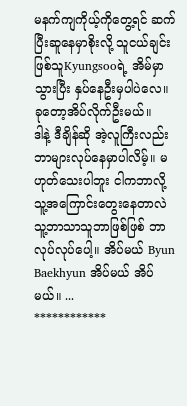မနက်ကျကိုယ့်ကိုတွေ့ရင် ဆက်ပြီးဆူနေမှာစိုးလို့ သူငယ်ချင်းဖြစ်သူKyungsooရဲ့ အိမ်မှာသွားပြီး နှပ်နေဦးမှပါပဲလေ။ ခုတော့အိပ်လိုက်ဦးမယ်။
ဒါနဲ့ ဒီချိန်ဆို အဲ့လူကြီးလည်း ဘာများလုပ်နေမှာပါလိမ့်။ မဟုတ်သေးပါဘူး ငါကဘာလို့ သူ့အကြောင်းတွေးနေတာလဲ သူ့ဘာသာသူဘာဖြစ်ဖြစ် ဘာလုပ်လုပ်ပေါ့။ အိပ်မယ် Byun Baekhyun အိပ်မယ် အိပ်မယ်။ ...
************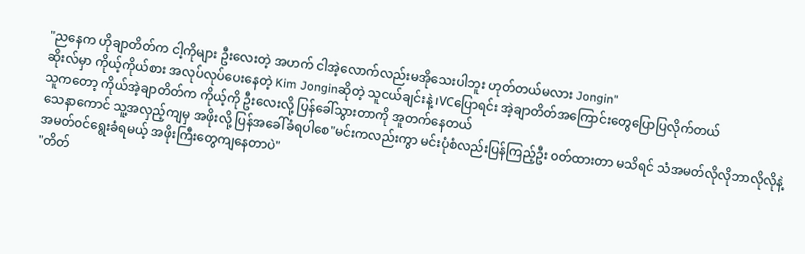"ညနေက ဟိုချာတိတ်က ငါ့ကိုများ ဦးလေးတဲ့ အဟက် ငါအဲ့လောက်လည်းမအိုသေးပါဘူး ဟုတ်တယ်မလား Jongin"
ဆိုးလ်မှာ ကိုယ့်ကိုယ်စား အလုပ်လုပ်ပေးနေတဲ့ Kim Jonginဆိုတဲ့ သူငယ်ချင်းနဲ့ ၊VCပြောရင်း အဲ့ချာတိတ်အကြောင်းတွေပြောပြလိုက်တယ်
သူကတော့ ကိုယ်အဲ့ချာတိတ်က ကိုယ့်ကို ဦးလေးလို့ ပြန်ခေါ်သွားတာကို အူတက်နေတယ်
သေနာကောင် သူ့အလှည့်ကျမှ အဖိုးလို့ ပြန်အခေါ်ခံရပါစေ"မင်းကလည်းကွာ မင်းပုံစံလည်းပြန်ကြည့်ဦး ၀တ်ထားတာ မသိရင် သံအမတ်လိုလိုဘာလိုလိုနဲ့ အမတ်၀င်ရွေးခံရမယ့် အဖိုးကြီးတွေကျနေတာပဲ"
"တိတ်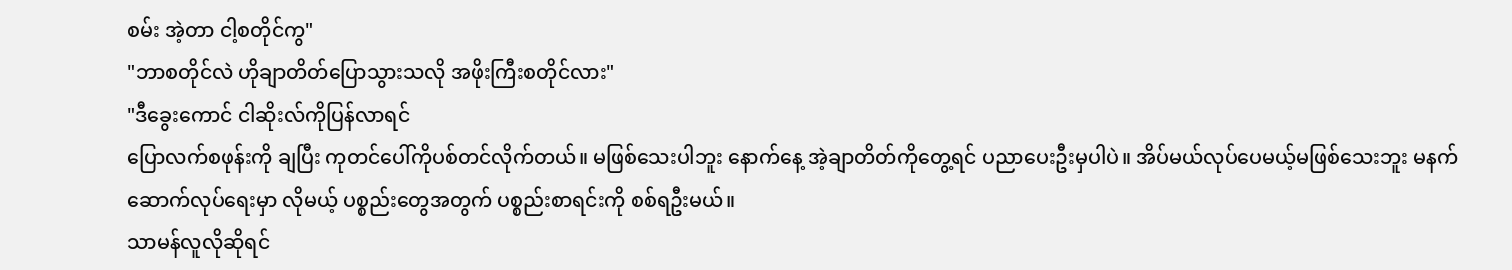စမ်း အဲ့တာ ငါ့စတိုင်ကွ"
"ဘာစတိုင်လဲ ဟိုချာတိတ်ပြောသွားသလို အဖိုးကြီးစတိုင်လား"
"ဒီခွေးကောင် ငါဆိုးလ်ကိုပြန်လာရင်
ပြောလက်စဖုန်းကို ချပြီး ကုတင်ပေါ်ကိုပစ်တင်လိုက်တယ်။ မဖြစ်သေးပါဘူး နောက်နေ့ အဲ့ချာတိတ်ကိုတွေ့ရင် ပညာပေးဦးမှပါပဲ။ အိပ်မယ်လုပ်ပေမယ့်မဖြစ်သေးဘူး မနက်ဆောက်လုပ်ရေးမှာ လိုမယ့် ပစ္စည်းတွေအတွက် ပစ္စည်းစာရင်းကို စစ်ရဦးမယ်။
သာမန်လူလိုဆိုရင်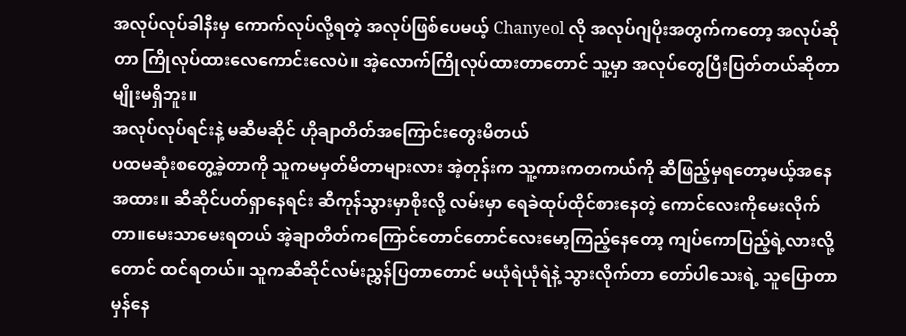အလုပ်လုပ်ခါနီးမှ ကောက်လုပ်လို့ရတဲ့ အလုပ်ဖြစ်ပေမယ့် Chanyeol လို အလုပ်ဂျပိုးအတွက်ကတော့ အလုပ်ဆိုတာ ကြိုလုပ်ထားလေကောင်းလေပဲ။ အဲ့လောက်ကြိုလုပ်ထားတာတောင် သူ့မှာ အလုပ်တွေပြီးပြတ်တယ်ဆိုတာမျိုးမရှိဘူး။
အလုပ်လုပ်ရင်းနဲ့ မဆီမဆိုင် ဟိုချာတိတ်အကြောင်းတွေးမိတယ်
ပထမဆုံးစတွေ့ခဲ့တာကို သူကမမှတ်မိတာများလား အဲ့တုန်းက သူ့ကားကတကယ်ကို ဆီဖြည့်မှရတော့မယ့်အနေအထား။ ဆီဆိုင်ပတ်ရှာနေရင်း ဆီကုန်သွားမှာစိုးလို့ လမ်းမှာ ရေခဲထုပ်ထိုင်စားနေတဲ့ ကောင်လေးကိုမေးလိုက်တာ။မေးသာမေးရတယ် အဲ့ချာတိတ်ကကြောင်တောင်တောင်လေးမော့ကြည့်နေတော့ ကျပ်ကောပြည့်ရဲ့လားလို့တောင် ထင်ရတယ်။ သူကဆီဆိုင်လမ်းညွှန်ပြတာတောင် မယုံရဲယုံရဲနဲ့ သွားလိုက်တာ တော်ပါသေးရဲ့ သူပြောတာမှန်နေ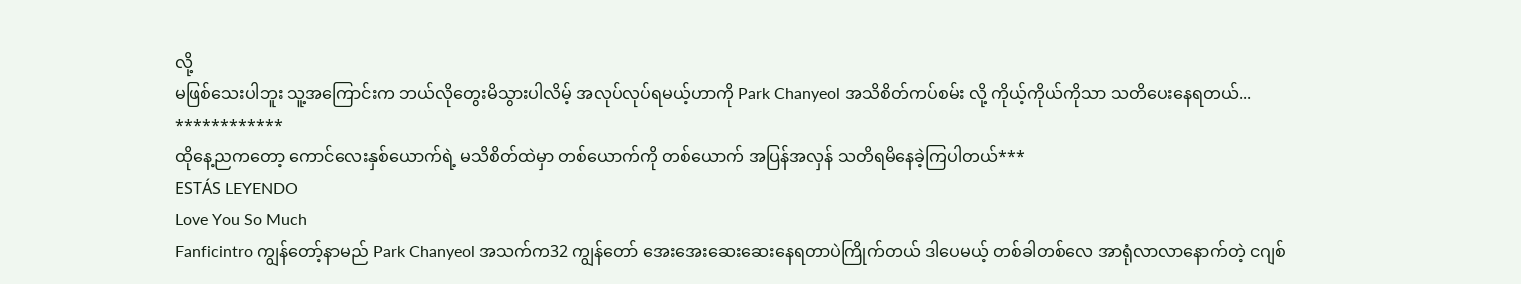လို့
မဖြစ်သေးပါဘူး သူ့အကြောင်းက ဘယ်လိုတွေးမိသွားပါလိမ့် အလုပ်လုပ်ရမယ့်ဟာကို Park Chanyeol အသိစိတ်ကပ်စမ်း လို့ ကိုယ့်ကိုယ်ကိုသာ သတိပေးနေရတယ်...
************
ထိုနေ့ညကတော့ ကောင်လေးနှစ်ယောက်ရဲ့ မသိစိတ်ထဲမှာ တစ်ယောက်ကို တစ်ယောက် အပြန်အလှန် သတိရမိနေခဲ့ကြပါတယ်***
ESTÁS LEYENDO
Love You So Much
Fanficintro ကျွန်တော့်နာမည် Park Chanyeol အသက်က32 ကျွန်တော် အေးအေးဆေးဆေးနေရတာပဲကြိုက်တယ် ဒါပေမယ့် တစ်ခါတစ်လေ အာရုံလာလာနောက်တဲ့ ငဂျစ်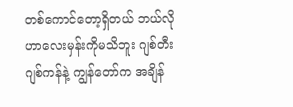တစ်ကောင်တော့ရှိတယ် ဘယ်လိုဟာလေးမှန်းကိုမသိဘူး ဂျစ်တီးဂျစ်ကန်နဲ့ ကျွန်တော်က အချိန်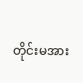တိုင်းမအား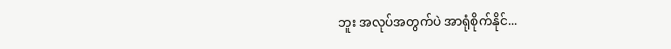ဘူး အလုပ်အတွက်ပဲ အာရုံစိုက်နိုင်...